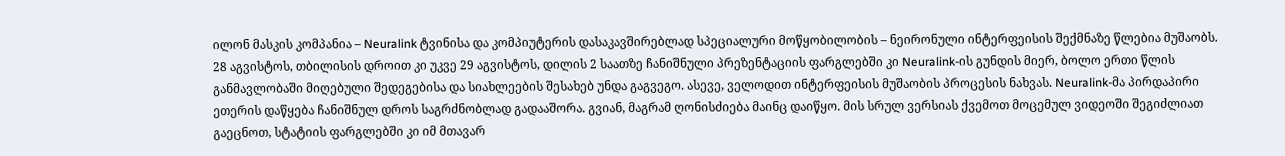ილონ მასკის კომპანია – Neuralink ტვინისა და კომპიუტერის დასაკავშირებლად სპეციალური მოწყობილობის – ნეირონული ინტერფეისის შექმნაზე წლებია მუშაობს. 28 აგვისტოს, თბილისის დროით კი უკვე 29 აგვისტოს, დილის 2 საათზე ჩანიშნული პრეზენტაციის ფარგლებში კი Neuralink-ის გუნდის მიერ, ბოლო ერთი წლის განმავლობაში მიღებული შედეგებისა და სიახლეების შესახებ უნდა გაგვეგო. ასევე, ველოდით ინტერფეისის მუშაობის პროცესის ნახვას. Neuralink-მა პირდაპირი ეთერის დაწყება ჩანიშნულ დროს საგრძნობლად გადააშორა. გვიან, მაგრამ ღონისძიება მაინც დაიწყო. მის სრულ ვერსიას ქვემოთ მოცემულ ვიდეოში შეგიძლიათ გაეცნოთ, სტატიის ფარგლებში კი იმ მთავარ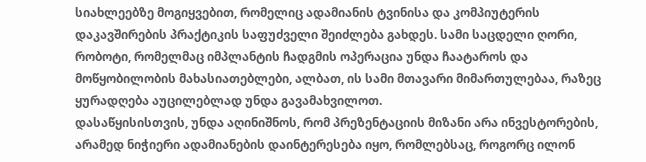სიახლეებზე მოგიყვებით, რომელიც ადამიანის ტვინისა და კომპიუტერის დაკავშირების პრაქტიკის საფუძველი შეიძლება გახდეს. სამი საცდელი ღორი, რობოტი, რომელმაც იმპლანტის ჩადგმის ოპერაცია უნდა ჩაატაროს და მოწყობილობის მახასიათებლები, ალბათ, ის სამი მთავარი მიმართულებაა, რაზეც ყურადღება აუცილებლად უნდა გავამახვილოთ.
დასაწყისისთვის, უნდა აღინიშნოს, რომ პრეზენტაციის მიზანი არა ინვესტორების, არამედ ნიჭიერი ადამიანების დაინტერესება იყო, რომლებსაც, როგორც ილონ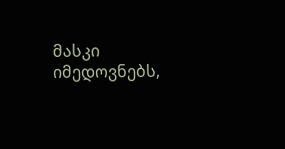მასკი იმედოვნებს,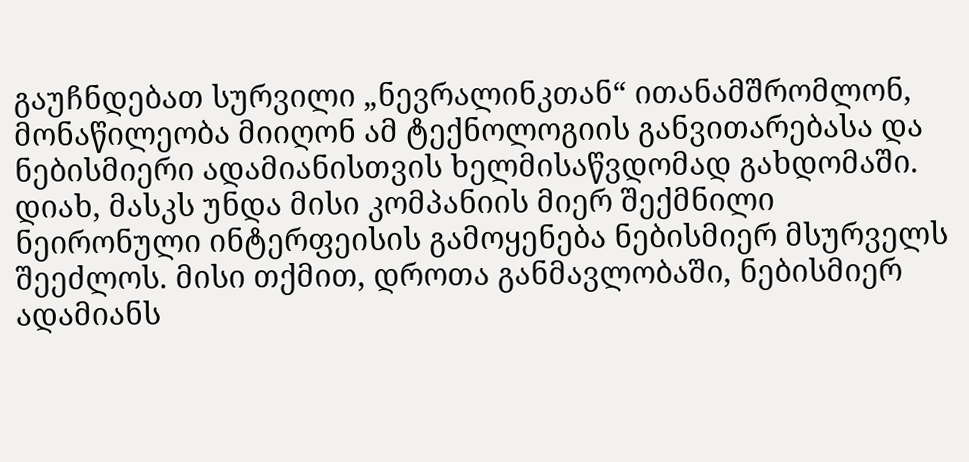გაუჩნდებათ სურვილი „ნევრალინკთან“ ითანამშრომლონ, მონაწილეობა მიიღონ ამ ტექნოლოგიის განვითარებასა და ნებისმიერი ადამიანისთვის ხელმისაწვდომად გახდომაში. დიახ, მასკს უნდა მისი კომპანიის მიერ შექმნილი ნეირონული ინტერფეისის გამოყენება ნებისმიერ მსურველს შეეძლოს. მისი თქმით, დროთა განმავლობაში, ნებისმიერ ადამიანს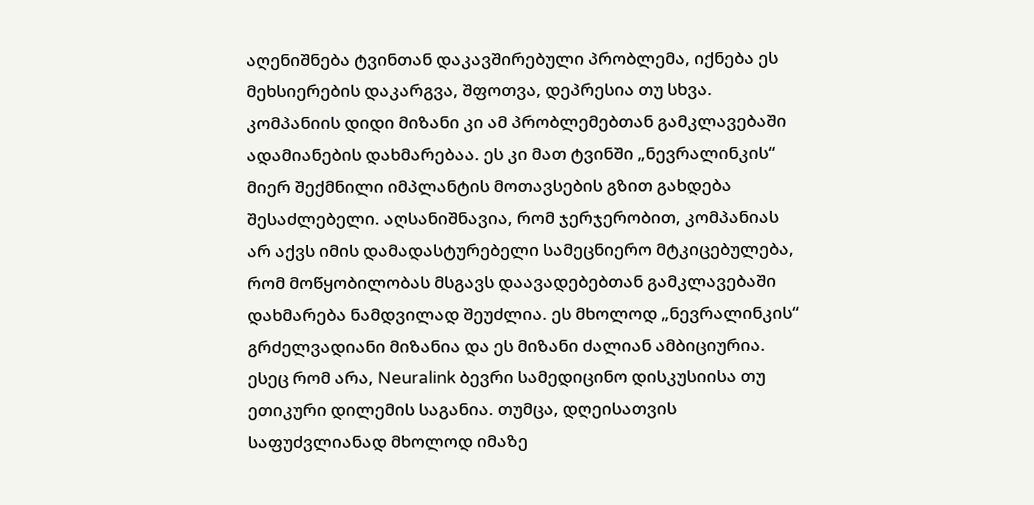აღენიშნება ტვინთან დაკავშირებული პრობლემა, იქნება ეს მეხსიერების დაკარგვა, შფოთვა, დეპრესია თუ სხვა. კომპანიის დიდი მიზანი კი ამ პრობლემებთან გამკლავებაში ადამიანების დახმარებაა. ეს კი მათ ტვინში „ნევრალინკის“ მიერ შექმნილი იმპლანტის მოთავსების გზით გახდება შესაძლებელი. აღსანიშნავია, რომ ჯერჯერობით, კომპანიას არ აქვს იმის დამადასტურებელი სამეცნიერო მტკიცებულება, რომ მოწყობილობას მსგავს დაავადებებთან გამკლავებაში დახმარება ნამდვილად შეუძლია. ეს მხოლოდ „ნევრალინკის“ გრძელვადიანი მიზანია და ეს მიზანი ძალიან ამბიციურია. ესეც რომ არა, Neuralink ბევრი სამედიცინო დისკუსიისა თუ ეთიკური დილემის საგანია. თუმცა, დღეისათვის საფუძვლიანად მხოლოდ იმაზე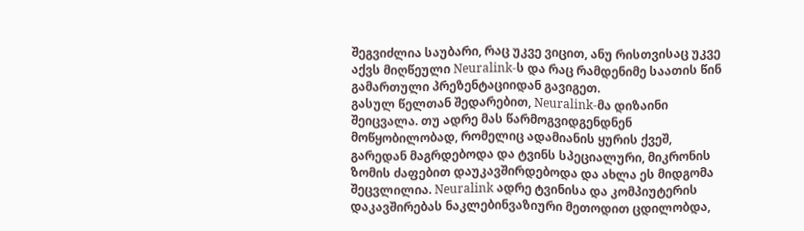შეგვიძლია საუბარი, რაც უკვე ვიცით, ანუ რისთვისაც უკვე აქვს მიღწეული Neuralink-ს და რაც რამდენიმე საათის წინ გამართული პრეზენტაციიდან გავიგეთ.
გასულ წელთან შედარებით, Neuralink-მა დიზაინი შეიცვალა. თუ ადრე მას წარმოგვიდგენდნენ მოწყობილობად, რომელიც ადამიანის ყურის ქვეშ, გარედან მაგრდებოდა და ტვინს სპეციალური, მიკრონის ზომის ძაფებით დაუკავშირდებოდა და ახლა ეს მიდგომა შეცვლილია. Neuralink ადრე ტვინისა და კომპიუტერის დაკავშირებას ნაკლებინვაზიური მეთოდით ცდილობდა,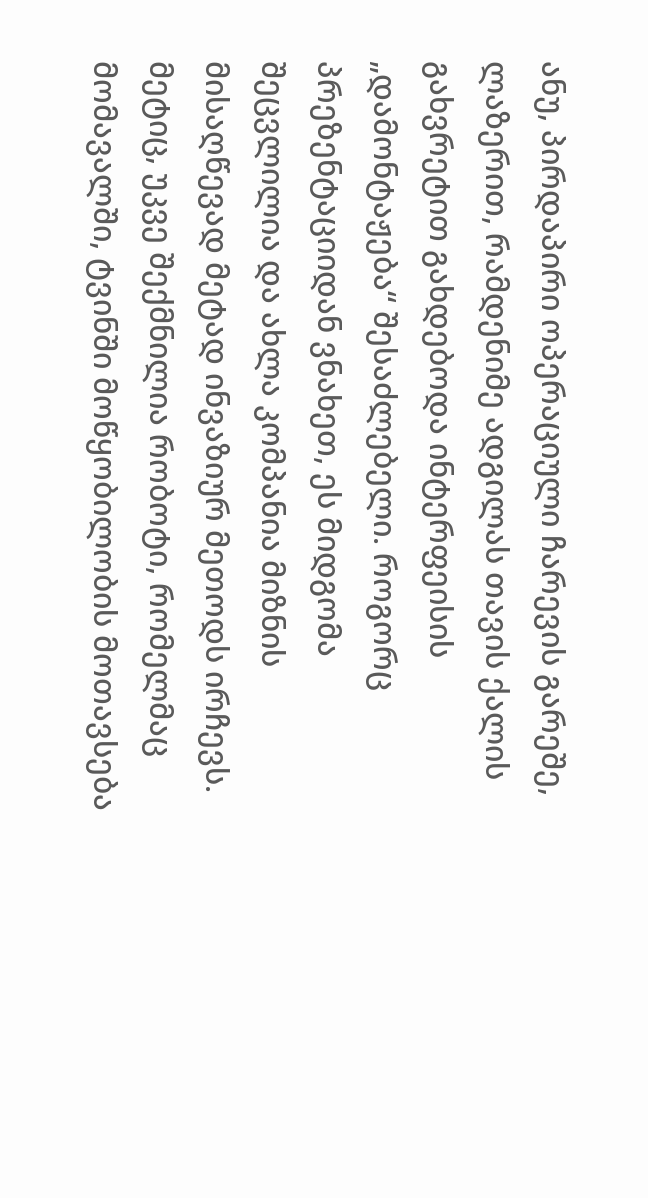ანუ, პირდაპირი ოპერაციული ჩარევის გარეშე, ლაზერით, რამდენიმე ადგილას თავის ქალის გახვრეტით გახდებოდა ინტერფეისის „დამონტაჟება“ შესაძლებელი. როგორც პრეზენტაციიდან ვნახეთ, ეს მიდგომა შეცვლილია და ახლა კომპანია მიზნის მისაღწევად მეტად ინვაზიურ მეთოდს ირჩევს. მეტიც, უკვე შექმნილია რობოტი, რომელმაც მომავალში, ტვინში მოწყობილობის მოთავსება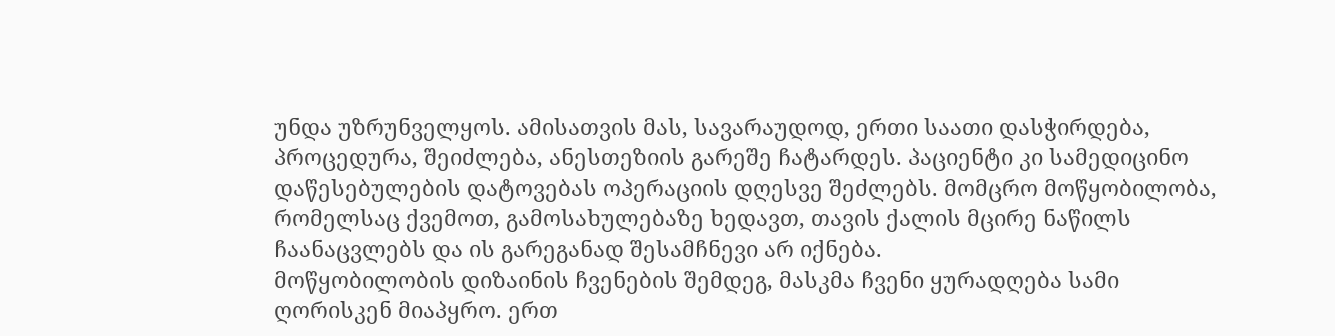უნდა უზრუნველყოს. ამისათვის მას, სავარაუდოდ, ერთი საათი დასჭირდება, პროცედურა, შეიძლება, ანესთეზიის გარეშე ჩატარდეს. პაციენტი კი სამედიცინო დაწესებულების დატოვებას ოპერაციის დღესვე შეძლებს. მომცრო მოწყობილობა, რომელსაც ქვემოთ, გამოსახულებაზე ხედავთ, თავის ქალის მცირე ნაწილს ჩაანაცვლებს და ის გარეგანად შესამჩნევი არ იქნება.
მოწყობილობის დიზაინის ჩვენების შემდეგ, მასკმა ჩვენი ყურადღება სამი ღორისკენ მიაპყრო. ერთ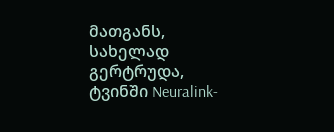მათგანს, სახელად გერტრუდა, ტვინში Neuralink-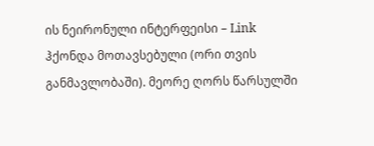ის ნეირონული ინტერფეისი – Link ჰქონდა მოთავსებული (ორი თვის განმავლობაში). მეორე ღორს წარსულში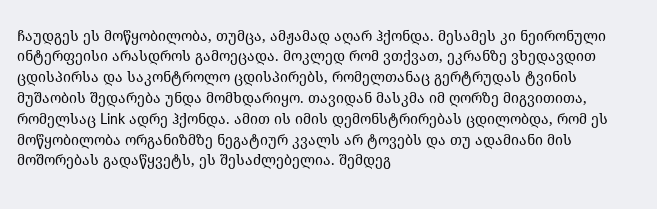ჩაუდგეს ეს მოწყობილობა, თუმცა, ამჟამად აღარ ჰქონდა. მესამეს კი ნეირონული ინტერფეისი არასდროს გამოეცადა. მოკლედ რომ ვთქვათ, ეკრანზე ვხედავდით ცდისპირსა და საკონტროლო ცდისპირებს, რომელთანაც გერტრუდას ტვინის მუშაობის შედარება უნდა მომხდარიყო. თავიდან მასკმა იმ ღორზე მიგვითითა, რომელსაც Link ადრე ჰქონდა. ამით ის იმის დემონსტრირებას ცდილობდა, რომ ეს მოწყობილობა ორგანიზმზე ნეგატიურ კვალს არ ტოვებს და თუ ადამიანი მის მოშორებას გადაწყვეტს, ეს შესაძლებელია. შემდეგ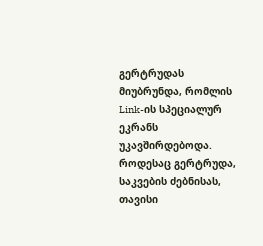გერტრუდას მიუბრუნდა, რომლის Link-ის სპეციალურ ეკრანს უკავშირდებოდა. როდესაც გერტრუდა, საკვების ძებნისას, თავისი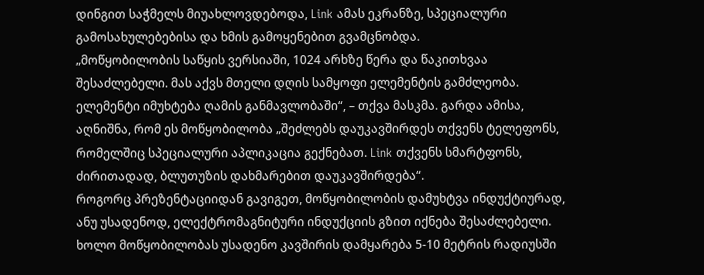დინგით საჭმელს მიუახლოვდებოდა, Link ამას ეკრანზე, სპეციალური გამოსახულებებისა და ხმის გამოყენებით გვამცნობდა.
„მოწყობილობის საწყის ვერსიაში, 1024 არხზე წერა და წაკითხვაა შესაძლებელი. მას აქვს მთელი დღის სამყოფი ელემენტის გამძლეობა. ელემენტი იმუხტება ღამის განმავლობაში“, – თქვა მასკმა. გარდა ამისა, აღნიშნა, რომ ეს მოწყობილობა „შეძლებს დაუკავშირდეს თქვენს ტელეფონს, რომელშიც სპეციალური აპლიკაცია გექნებათ. Link თქვენს სმარტფონს, ძირითადად, ბლუთუზის დახმარებით დაუკავშირდება“.
როგორც პრეზენტაციიდან გავიგეთ, მოწყობილობის დამუხტვა ინდუქტიურად, ანუ უსადენოდ, ელექტრომაგნიტური ინდუქციის გზით იქნება შესაძლებელი. ხოლო მოწყობილობას უსადენო კავშირის დამყარება 5-10 მეტრის რადიუსში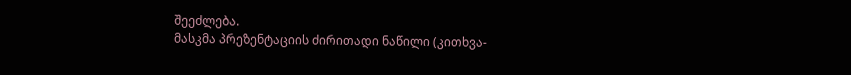შეეძლება.
მასკმა პრეზენტაციის ძირითადი ნაწილი (კითხვა-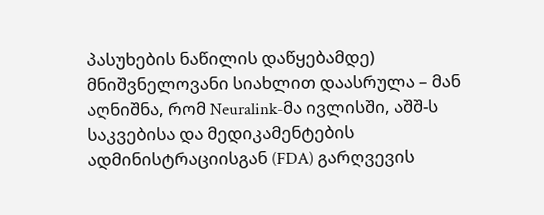პასუხების ნაწილის დაწყებამდე) მნიშვნელოვანი სიახლით დაასრულა – მან აღნიშნა, რომ Neuralink-მა ივლისში, აშშ-ს საკვებისა და მედიკამენტების ადმინისტრაციისგან (FDA) გარღვევის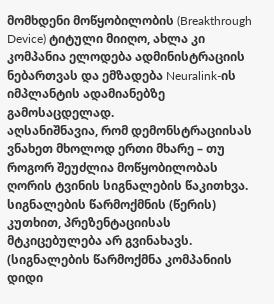მომხდენი მოწყობილობის (Breakthrough Device) ტიტული მიიღო, ახლა კი კომპანია ელოდება ადმინისტრაციის ნებართვას და ემზადება Neuralink-ის იმპლანტის ადამიანებზე გამოსაცდელად.
აღსანიშნავია, რომ დემონსტრაციისას ვნახეთ მხოლოდ ერთი მხარე – თუ როგორ შეუძლია მოწყობილობას ღორის ტვინის სიგნალების წაკითხვა. სიგნალების წარმოქმნის (წერის) კუთხით, პრეზენტაციისას მტკიცებულება არ გვინახავს. (სიგნალების წარმოქმნა კომპანიის დიდი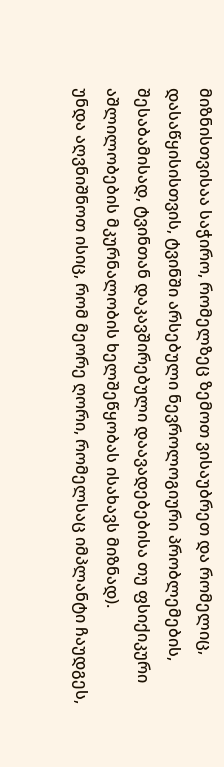მიზნისთვისაა საჭირო, რომელზეც ზემოთ ვისაუბრეთ და რომელიც, დასაწყისისთვის, ტვინში არსებული ნევროლოგიური პრობლემების, შესაბამისად, ტვინთან დაკავშირებული დაავადებებისა თუ ფსიქიკური აშლილობების მკურნალობის ხელშეწყობას ისახავს მიზნად).
უნდა აღვნიშნოთ ისიც, რომ მეორე ღორი, რომელსაც იმპლანტი ჩაუდგეს,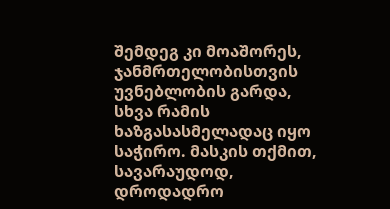შემდეგ კი მოაშორეს, ჯანმრთელობისთვის უვნებლობის გარდა, სხვა რამის ხაზგასასმელადაც იყო საჭირო. მასკის თქმით, სავარაუდოდ, დროდადრო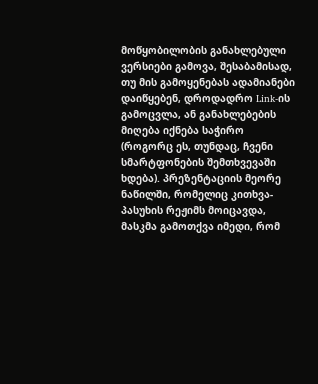მოწყობილობის განახლებული ვერსიები გამოვა, შესაბამისად, თუ მის გამოყენებას ადამიანები დაიწყებენ, დროდადრო Link-ის გამოცვლა, ან განახლებების მიღება იქნება საჭირო (როგორც ეს, თუნდაც, ჩვენი სმარტფონების შემთხვევაში ხდება). პრეზენტაციის მეორე ნაწილში, რომელიც კითხვა-პასუხის რეჟიმს მოიცავდა, მასკმა გამოთქვა იმედი, რომ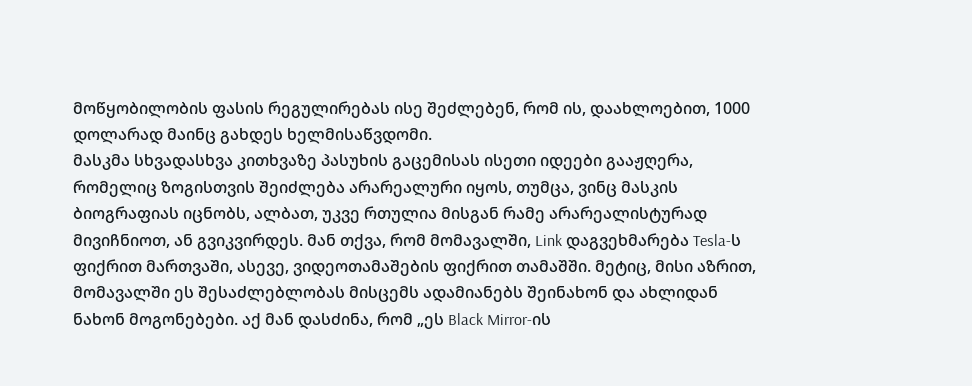მოწყობილობის ფასის რეგულირებას ისე შეძლებენ, რომ ის, დაახლოებით, 1000 დოლარად მაინც გახდეს ხელმისაწვდომი.
მასკმა სხვადასხვა კითხვაზე პასუხის გაცემისას ისეთი იდეები გააჟღერა, რომელიც ზოგისთვის შეიძლება არარეალური იყოს, თუმცა, ვინც მასკის ბიოგრაფიას იცნობს, ალბათ, უკვე რთულია მისგან რამე არარეალისტურად მივიჩნიოთ, ან გვიკვირდეს. მან თქვა, რომ მომავალში, Link დაგვეხმარება Tesla-ს ფიქრით მართვაში, ასევე, ვიდეოთამაშების ფიქრით თამაშში. მეტიც, მისი აზრით, მომავალში ეს შესაძლებლობას მისცემს ადამიანებს შეინახონ და ახლიდან ნახონ მოგონებები. აქ მან დასძინა, რომ „ეს Black Mirror-ის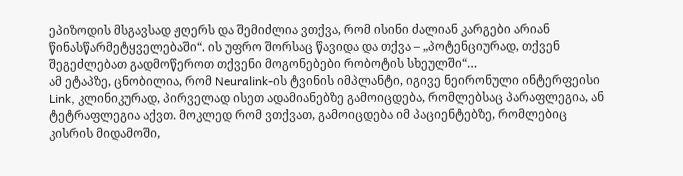ეპიზოდის მსგავსად ჟღერს და შემიძლია ვთქვა, რომ ისინი ძალიან კარგები არიან წინასწარმეტყველებაში“. ის უფრო შორსაც წავიდა და თქვა – „პოტენციურად, თქვენ შეგეძლებათ გადმოწეროთ თქვენი მოგონებები რობოტის სხეულში“…
ამ ეტაპზე, ცნობილია, რომ Neuralink-ის ტვინის იმპლანტი, იგივე ნეირონული ინტერფეისი Link, კლინიკურად, პირველად ისეთ ადამიანებზე გამოიცდება, რომლებსაც პარაფლეგია, ან ტეტრაფლეგია აქვთ. მოკლედ რომ ვთქვათ, გამოიცდება იმ პაციენტებზე, რომლებიც კისრის მიდამოში,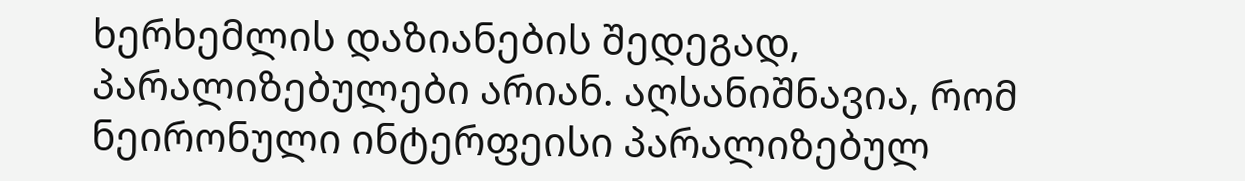ხერხემლის დაზიანების შედეგად, პარალიზებულები არიან. აღსანიშნავია, რომ ნეირონული ინტერფეისი პარალიზებულ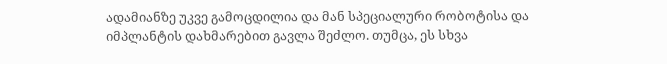ადამიანზე უკვე გამოცდილია და მან სპეციალური რობოტისა და იმპლანტის დახმარებით გავლა შეძლო. თუმცა, ეს სხვა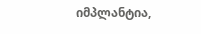იმპლანტია,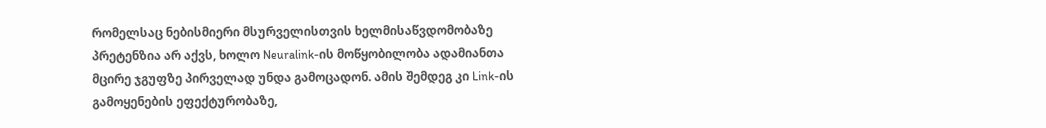რომელსაც ნებისმიერი მსურველისთვის ხელმისაწვდომობაზე პრეტენზია არ აქვს, ხოლო Neuralink-ის მოწყობილობა ადამიანთა მცირე ჯგუფზე პირველად უნდა გამოცადონ. ამის შემდეგ კი Link-ის გამოყენების ეფექტურობაზე,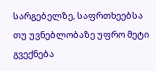სარგებელზე, საფრთხეებსა თუ უვნებლობაზე უფრო მეტი გვექნება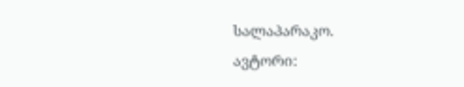სალაპარაკო.
ავტორი: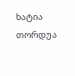ხატია თორდუა